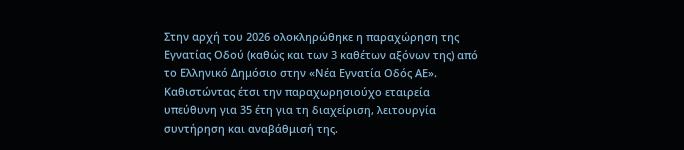Στην αρχή του 2026 ολοκληρώθηκε η παραχώρηση της Εγνατίας Οδού (καθώς και των 3 καθέτων αξόνων της) από το Ελληνικό Δημόσιο στην «Νέα Εγνατία Οδός ΑΕ». Καθιστώντας έτσι την παραχωρησιούχο εταιρεία υπεύθυνη για 35 έτη για τη διαχείριση, λειτουργία συντήρηση και αναβάθμισή της.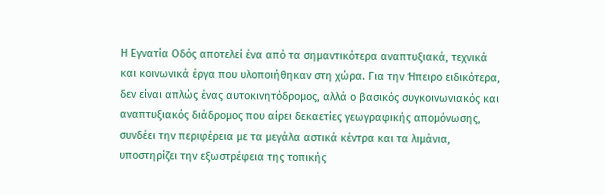Η Εγνατία Οδός αποτελεί ένα από τα σημαντικότερα αναπτυξιακά, τεχνικά και κοινωνικά έργα που υλοποιήθηκαν στη χώρα. Για την Ήπειρο ειδικότερα, δεν είναι απλώς ένας αυτοκινητόδρομος, αλλά ο βασικός συγκοινωνιακός και αναπτυξιακός διάδρομος που αίρει δεκαετίες γεωγραφικής απομόνωσης, συνδέει την περιφέρεια με τα μεγάλα αστικά κέντρα και τα λιμάνια, υποστηρίζει την εξωστρέφεια της τοπικής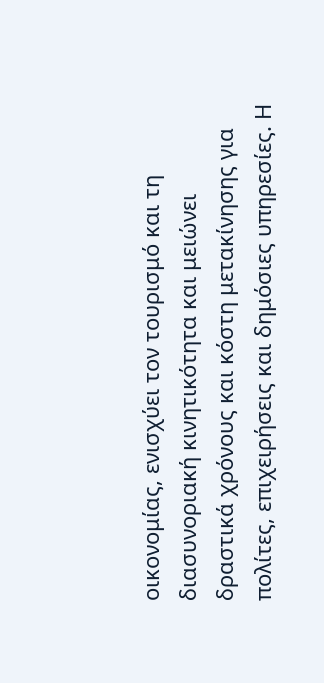οικονομίας, ενισχύει τον τουρισμό και τη διασυνοριακή κινητικότητα και μειώνει δραστικά χρόνους και κόστη μετακίνησης για πολίτες, επιχειρήσεις και δημόσιες υπηρεσίες. Η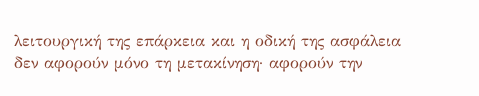λειτουργική της επάρκεια και η οδική της ασφάλεια δεν αφορούν μόνο τη μετακίνηση· αφορούν την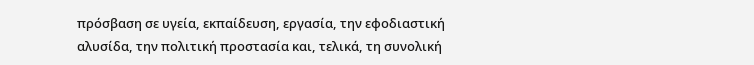πρόσβαση σε υγεία, εκπαίδευση, εργασία, την εφοδιαστική αλυσίδα, την πολιτική προστασία και, τελικά, τη συνολική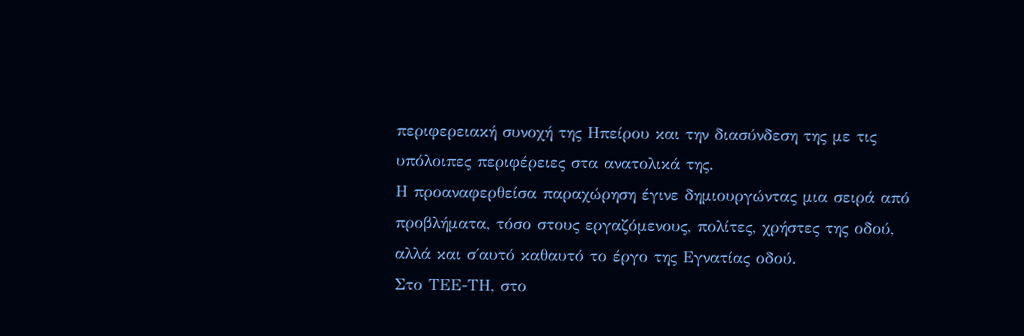περιφερειακή συνοχή της Ηπείρου και την διασύνδεση της με τις υπόλοιπες περιφέρειες στα ανατολικά της.
Η προαναφερθείσα παραχώρηση έγινε δημιουργώντας μια σειρά από προβλήματα, τόσο στους εργαζόμενους, πολίτες, χρήστες της οδού, αλλά και σ΄αυτό καθαυτό το έργο της Εγνατίας οδού.
Στο ΤΕΕ-ΤΗ, στο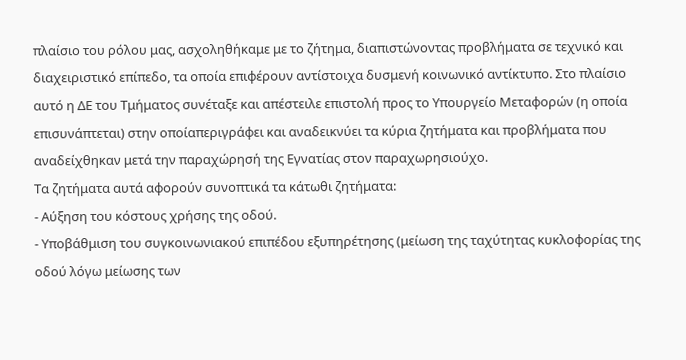πλαίσιο του ρόλου μας, ασχοληθήκαμε με το ζήτημα, διαπιστώνοντας προβλήματα σε τεχνικό και διαχειριστικό επίπεδο, τα οποία επιφέρουν αντίστοιχα δυσμενή κοινωνικό αντίκτυπο. Στο πλαίσιο αυτό η ΔΕ του Τμήματος συνέταξε και απέστειλε επιστολή προς το Υπουργείο Μεταφορών (η οποία επισυνάπτεται) στην οποίαπεριγράφει και αναδεικνύει τα κύρια ζητήματα και προβλήματα που αναδείχθηκαν μετά την παραχώρησή της Εγνατίας στον παραχωρησιούχο.
Τα ζητήματα αυτά αφορούν συνοπτικά τα κάτωθι ζητήματα:
- Αύξηση του κόστους χρήσης της οδού.
- Υποβάθμιση του συγκοινωνιακού επιπέδου εξυπηρέτησης (μείωση της ταχύτητας κυκλοφορίας της οδού λόγω μείωσης των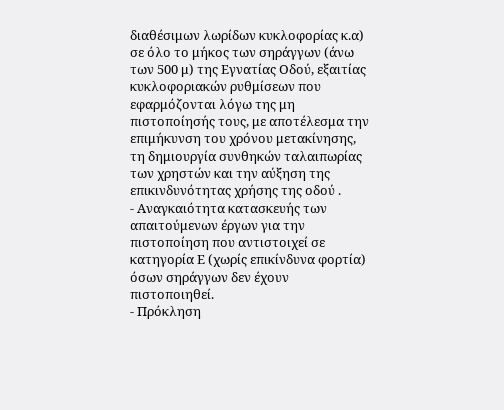διαθέσιμων λωρίδων κυκλοφορίας κ.α) σε όλο το μήκος των σηράγγων (άνω των 500 μ) της Εγνατίας Οδού, εξαιτίας κυκλοφοριακών ρυθμίσεων που εφαρμόζονται λόγω της μη πιστοποίησής τους, με αποτέλεσμα την επιμήκυνση του χρόνου μετακίνησης, τη δημιουργία συνθηκών ταλαιπωρίας των χρηστών και την αύξηση της επικινδυνότητας χρήσης της οδού .
- Αναγκαιότητα κατασκευής των απαιτούμενων έργων για την πιστοποίηση που αντιστοιχεί σε κατηγορία Ε (χωρίς επικίνδυνα φορτία) όσων σηράγγων δεν έχουν πιστοποιηθεί.
- Πρόκληση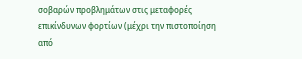σοβαρών προβλημάτων στις μεταφορές επικίνδυνων φορτίων (μέχρι την πιστοποίηση από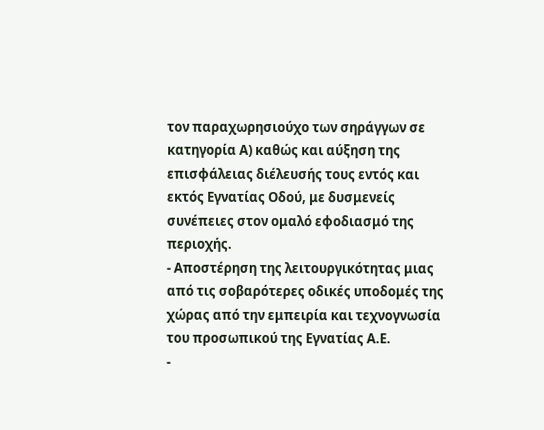τον παραχωρησιούχο των σηράγγων σε κατηγορία Α) καθώς και αύξηση της επισφάλειας διέλευσής τους εντός και εκτός Εγνατίας Οδού, με δυσμενείς συνέπειες στον ομαλό εφοδιασμό της περιοχής.
- Αποστέρηση της λειτουργικότητας μιας από τις σοβαρότερες οδικές υποδομές της χώρας από την εμπειρία και τεχνογνωσία του προσωπικού της Εγνατίας Α.Ε.
-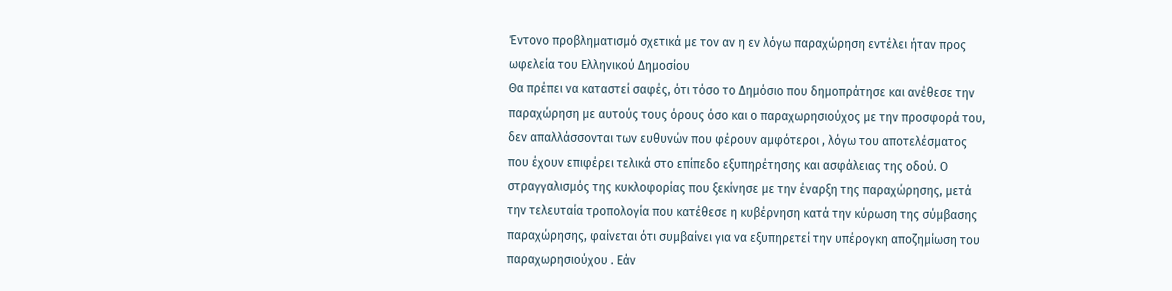Έντονο προβληματισμό σχετικά με τον αν η εν λόγω παραχώρηση εντέλει ήταν προς ωφελεία του Ελληνικού Δημοσίου
Θα πρέπει να καταστεί σαφές, ότι τόσο το Δημόσιο που δημοπράτησε και ανέθεσε την παραχώρηση με αυτούς τους όρους όσο και ο παραχωρησιούχος με την προσφορά του, δεν απαλλάσσονται των ευθυνών που φέρουν αμφότεροι , λόγω του αποτελέσματος που έχουν επιφέρει τελικά στο επίπεδο εξυπηρέτησης και ασφάλειας της οδού. Ο στραγγαλισμός της κυκλοφορίας που ξεκίνησε με την έναρξη της παραχώρησης, μετά την τελευταία τροπολογία που κατέθεσε η κυβέρνηση κατά την κύρωση της σύμβασης παραχώρησης, φαίνεται ότι συμβαίνει για να εξυπηρετεί την υπέρογκη αποζημίωση του παραχωρησιούχου . Εάν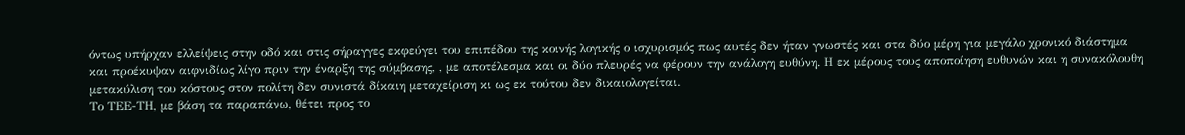όντως υπήρχαν ελλείψεις στην οδό και στις σήραγγες εκφεύγει του επιπέδου της κοινής λογικής ο ισχυρισμός πως αυτές δεν ήταν γνωστές και στα δύο μέρη για μεγάλο χρονικό διάστημα και προέκυψαν αιφνιδίως λίγο πριν την έναρξη της σύμβασης, , με αποτέλεσμα και οι δύο πλευρές να φέρουν την ανάλογη ευθύνη. Η εκ μέρους τους αποποίηση ευθυνών και η συνακόλουθη μετακύλιση του κόστους στον πολίτη δεν συνιστά δίκαιη μεταχείριση κι ως εκ τούτου δεν δικαιολογείται.
Το ΤΕΕ-ΤΗ, με βάση τα παραπάνω, θέτει προς το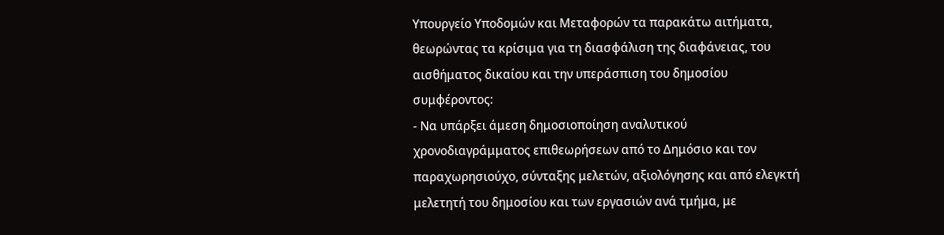Υπουργείο Υποδομών και Μεταφορών τα παρακάτω αιτήματα, θεωρώντας τα κρίσιμα για τη διασφάλιση της διαφάνειας, του αισθήματος δικαίου και την υπεράσπιση του δημοσίου συμφέροντος:
- Να υπάρξει άμεση δημοσιοποίηση αναλυτικού χρονοδιαγράμματος επιθεωρήσεων από το Δημόσιο και τον παραχωρησιούχο, σύνταξης μελετών, αξιολόγησης και από ελεγκτή μελετητή του δημοσίου και των εργασιών ανά τμήμα, με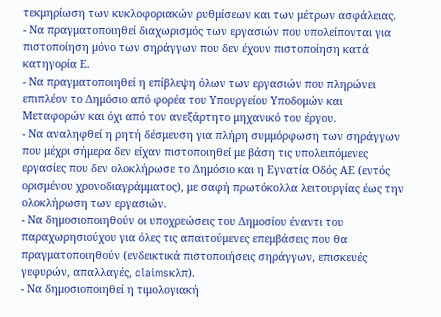τεκμηρίωση των κυκλοφοριακών ρυθμίσεων και των μέτρων ασφάλειας.
- Να πραγματοποιηθεί διαχωρισμός των εργασιών που υπολείπονται για πιστοποίηση μόνο των σηράγγων που δεν έχουν πιστοποίηση κατά κατηγορία Ε.
- Να πραγματοποιηθεί η επίβλεψη όλων των εργασιών που πληρώνει επιπλέον το Δημόσιο από φορέα του Υπουργείου Υποδομών και Μεταφορών και όχι από τον ανεξάρτητο μηχανικό του έργου.
- Να αναληφθεί η ρητή δέσμευση για πλήρη συμμόρφωση των σηράγγων που μέχρι σήμερα δεν είχαν πιστοποιηθεί με βάση τις υπολειπόμενες εργασίες που δεν ολοκλήρωσε το Δημόσιο και η Εγνατία Οδός ΑΕ (εντός ορισμένου χρονοδιαγράμματος), με σαφή πρωτόκολλα λειτουργίας έως την ολοκλήρωση των εργασιών.
- Να δημοσιοποιηθούν οι υποχρεώσεις του Δημοσίου έναντι του παραχωρησιούχου για όλες τις απαιτούμενες επεμβάσεις που θα πραγματοποιηθούν (ενδεικτικά πιστοποιήσεις σηράγγων, επισκευές γεφυρών, απαλλαγές, claimsκλπ).
- Να δημοσιοποιηθεί η τιμολογιακή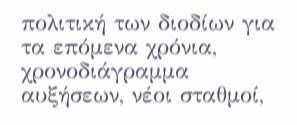πολιτική των διοδίων για τα επόμενα χρόνια, χρονοδιάγραμμα αυξήσεων, νέοι σταθμοί,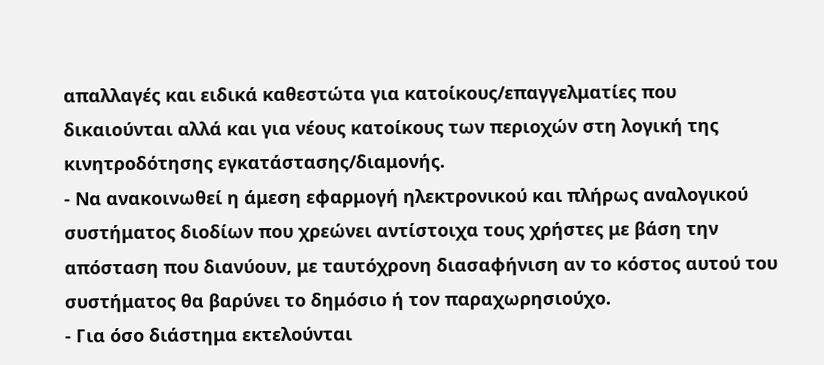απαλλαγές και ειδικά καθεστώτα για κατοίκους/επαγγελματίες που δικαιούνται αλλά και για νέους κατοίκους των περιοχών στη λογική της κινητροδότησης εγκατάστασης/διαμονής.
- Να ανακοινωθεί η άμεση εφαρμογή ηλεκτρονικού και πλήρως αναλογικού συστήματος διοδίων που χρεώνει αντίστοιχα τους χρήστες με βάση την απόσταση που διανύουν, με ταυτόχρονη διασαφήνιση αν το κόστος αυτού του συστήματος θα βαρύνει το δημόσιο ή τον παραχωρησιούχο.
- Για όσο διάστημα εκτελούνται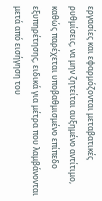εργασίες και εφαρμόζονται μεταβατικές ρυθμίσεις, να μην ζητείται αυξημένο αντίτιμο, καθώς παρέχεται υποβαθμισμένο επίπεδο εξυπηρέτησης, ειδικά για μέτρα που λαμβάνονται μετά από εισήγηση του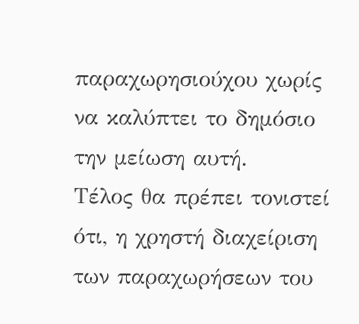παραχωρησιούχου χωρίς να καλύπτει το δημόσιο την μείωση αυτή.
Τέλος θα πρέπει τονιστεί ότι, η χρηστή διαχείριση των παραχωρήσεων του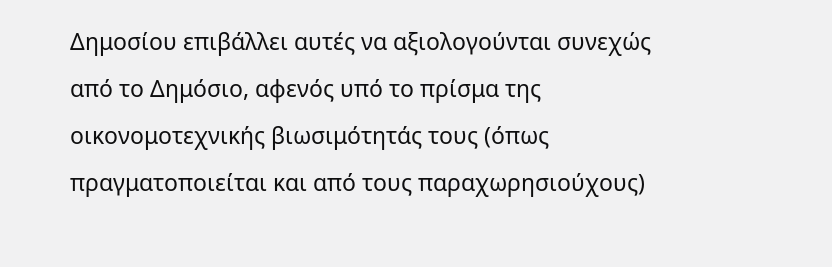Δημοσίου επιβάλλει αυτές να αξιολογούνται συνεχώς από το Δημόσιο, αφενός υπό το πρίσμα της οικονομοτεχνικής βιωσιμότητάς τους (όπως πραγματοποιείται και από τους παραχωρησιούχους)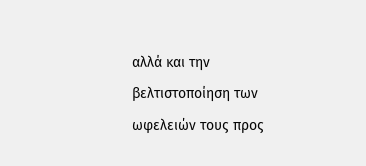αλλά και την βελτιστοποίηση των ωφελειών τους προς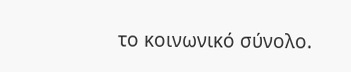το κοινωνικό σύνολο.